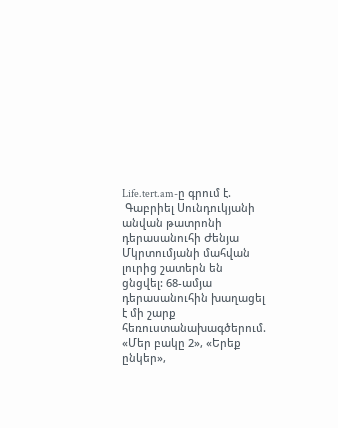Life.tert.am-ը գրում է.
 Գաբրիել Սունդուկյանի անվան թատրոնի դերասանուհի Ժենյա Մկրտումյանի մահվան լուրից շատերն են ցնցվել: 68-ամյա դերասանուհին խաղացել է մի շարք հեռուստանախագծերում. «Մեր բակը 2», «Երեք ընկեր»,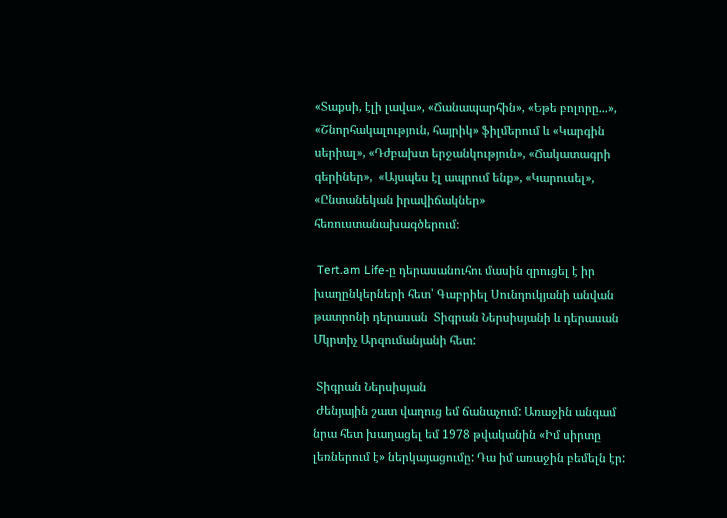«Տաքսի, էլի լավա», «Ճանապարհին», «Եթե բոլորը...», «Շնորհակալություն, հայրիկ» ֆիլմերում և «Կարգին սերիալ», «Դժբախտ երջանկություն», «Ճակատագրի գերիներ»,  «Այսպես էլ ապրում ենք», «Կարուսել», «Ընտանեկան իրավիճակներ» հեռուստանախագծերում։

 Tert.am Life-ը դերասանուհու մասին զրուցել է իր խաղընկերների հետ՝ Գաբրիել Սունդուկյանի անվան թատրոնի դերասան  Տիգրան Ներսիսյանի և դերասան Մկրտիչ Արզումանյանի հետ:

 Տիգրան Ներսիսյան
 Ժենյային շատ վաղուց եմ ճանաչում: Առաջին անգամ նրա հետ խաղացել եմ 1978 թվականին «Իմ սիրտը լեռներում է» ներկայացումը: Դա իմ առաջին բեմելն էր: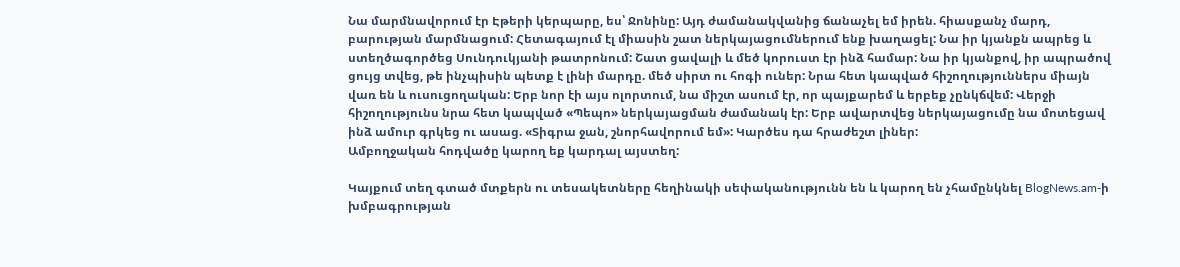Նա մարմնավորում էր Էթերի կերպարը, ես՝ Ջոնինը: Այդ ժամանակվանից ճանաչել եմ իրեն. հիասքանչ մարդ, բարության մարմնացում: Հետագայում էլ միասին շատ ներկայացումներում ենք խաղացել: Նա իր կյանքն ապրեց և ստեղծագործեց Սունդուկյանի թատրոնում: Շատ ցավալի և մեծ կորուստ էր ինձ համար: Նա իր կյանքով, իր ապրածով ցույց տվեց, թե ինչպիսին պետք է լինի մարդը. մեծ սիրտ ու հոգի ուներ: Նրա հետ կապված հիշողություններս միայն վառ են և ուսուցողական: Երբ նոր էի այս ոլորտում, նա միշտ ասում էր, որ պայքարեմ և երբեք չընկճվեմ: Վերջի հիշողությունս նրա հետ կապված «Պեպո» ներկայացման ժամանակ էր: Երբ ավարտվեց ներկայացումը նա մոտեցավ ինձ ամուր գրկեց ու ասաց. «Տիգրա ջան, շնորհավորում եմ»: Կարծես դա հրաժեշտ լիներ:
Ամբողջական հոդվածը կարող եք կարդալ այստեղ:

Կայքում տեղ գտած մտքերն ու տեսակետները հեղինակի սեփականությունն են և կարող են չհամընկնել BlogNews.am-ի խմբագրության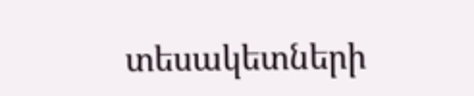տեսակետների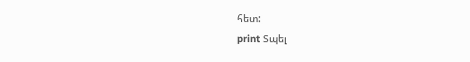հետ:
print Տպել